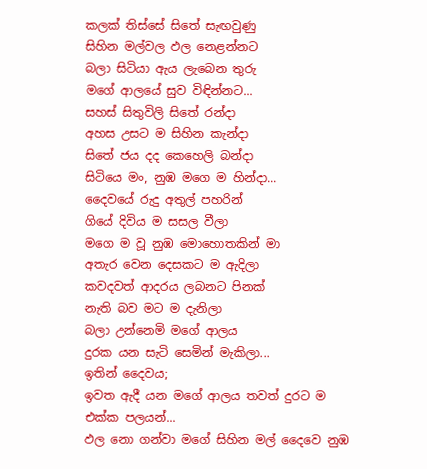කලක් තිස්සේ සිතේ සැඟවුණු
සිහින මල්වල ඵල නෙළන්නට
බලා සිටියා ඇය ලැබෙන තුරු
මගේ ආලයේ සුව විඳින්නට...
සහස් සිතුවිලි සිතේ රන්දා
අහස උසට ම සිහින කැන්දා
සිතේ ජය දද කෙහෙලි බන්දා
සිටියෙ මං, නුඹ මගෙ ම හින්දා...
දෛවයේ රුදු අතුල් පහරින්
ගියේ දිවිය ම සසල වීලා
මගෙ ම වූ නුඹ මොහොතකින් මා
අතැර වෙන දෙසකට ම ඇදිලා
කවදවත් ආදරය ලබනට පිනක්
නැති බව මට ම දැනිලා
බලා උන්නෙමි මගේ ආලය
දුරක යන සැටි සෙමින් මැකිලා...
ඉතින් දෛවය;
ඉවත ඇදී යන මගේ ආලය තවත් දුරට ම එක්ක පලයන්...
ඵල නො ගන්වා මගේ සිහින මල් දෛවෙ නුඹ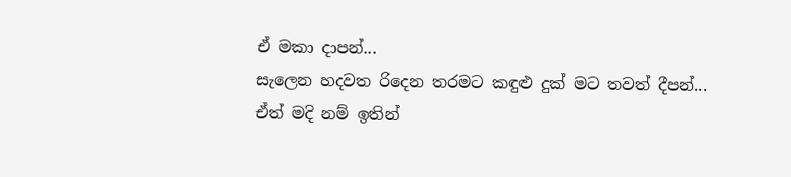ඒ මකා දාපන්...
සැලෙන හදවත රිදෙන තරමට කඳුළු දුක් මට තවත් දීපන්...
ඒත් මදි නම් ඉතින්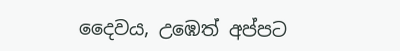දෛවය, උඹෙත් අප්පට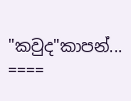"කවුද"කාපන්...
====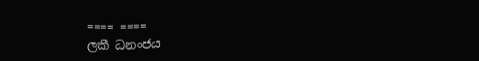==== ====
ලකී ධනංජය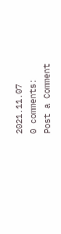2021.11.07
0 comments:
Post a Comment